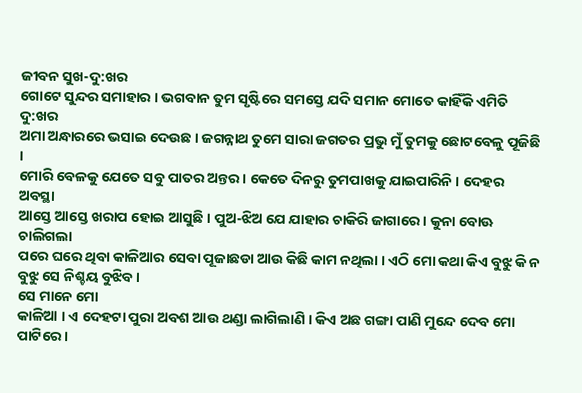ଜୀବନ ସୁଖ-ଦୁ:ଖର
ଗୋଟେ ସୁନ୍ଦର ସମାହାର । ଭଗବାନ ତୁମ ସୃଷ୍ଟିରେ ସମସ୍ତେ ଯଦି ସମାନ ମୋତେ କାହିଁକି ଏମିତି ଦୁ:ଖର
ଅମା ଅନ୍ଧାରରେ ଭସାଇ ଦେଉଛ । ଜଗନ୍ନାଥ ତୁମେ ସାରା ଜଗତର ପ୍ରଭୁ ମୁଁ ତୁମକୁ ଛୋଟବେଳୁ ପୂଜିଛି ।
ମୋରି ବେଳକୁ ଯେତେ ସବୁ ପାତର ଅନ୍ତର । କେତେ ଦିନରୁ ତୁମପାଖକୁ ଯାଇପାରିନି । ଦେହର ଅବସ୍ଥା
ଆସ୍ତେ ଆସ୍ତେ ଖରାପ ହୋଇ ଆସୁଛି । ପୁଅ-ଝିଅ ଯେ ଯାହାର ଚାକିରି ଜାଗାରେ । କୁନା ବୋଊ ଚାଲିଗଲା
ପରେ ଘରେ ଥିବା କାଳିଆର ସେବା ପୂଜାଛଡା ଆଉ କିଛି କାମ ନଥିଲା । ଏଠି ମୋ କଥା କିଏ ବୁଝୁ କି ନ
ବୁଝୁ ସେ ନିଶ୍ଚୟ ବୁଝିବ ।
ସେ ମାନେ ମୋ
କାଳିଆ । ଏ ଦେହଟା ପୁରା ଅବଶ ଆଉ ଥଣ୍ଡା ଲାଗିଲାଣି । କିଏ ଅଛ ଗଙ୍ଗା ପାଣି ମୁନ୍ଦେ ଦେବ ମୋ
ପାଟିରେ ।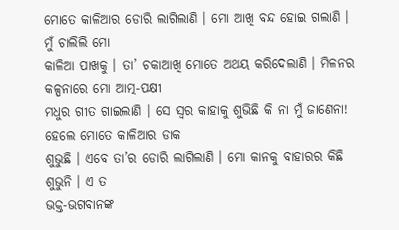ମୋତେ କାଳିଆର ଡୋରି ଲାଗିଲାଣି । ମୋ ଆଖି ବନ୍ଦ ହୋଇ ଗଲାଣି । ମୁଁ ଚାଲିଲି ମୋ
କାଳିଆ ପାଖକୁ । ତା’ ଚକାଆଖି ମୋତେ ଅଥୟ କରିଦେଲାଣି । ମିଳନର କଳ୍ପନାରେ ମୋ ଆତ୍ମ-ପକ୍ଷୀ
ମଧୁର ଗୀତ ଗାଇଲାଣି । ସେ ସ୍ଵର କାହାକୁ ଶୁଭିଛି କି ନା ମୁଁ ଜାଣେନା! ହେଲେ ମୋତେ କାଳିଆର ଡାକ
ଶୁଭୁଛି । ଏବେ ତା’ର ଡୋରି ଲାଗିଲାଣି । ମୋ କାନକୁ ବାହାରର କିଛି ଶୁଭୁନି । ଏ ତ
ଭକ୍ତ-ଭଗବାନଙ୍କ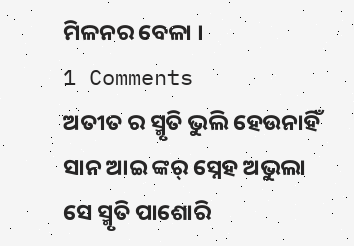ମିଳନର ବେଳା ।
1 Comments
ଅତୀତ ର ସ୍ମୃତି ଭୁଲି ହେଉନାହିଁ ସାନ ଆଇ ଙ୍କର୍ ସ୍ନେହ ଅଭୁଲା ସେ ସ୍ମୃତି ପାଶୋରି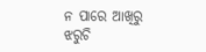ନ ପାରେ ଆଖିରୁ ଝରୁଚି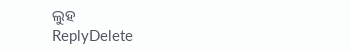ଲୁହ
ReplyDelete